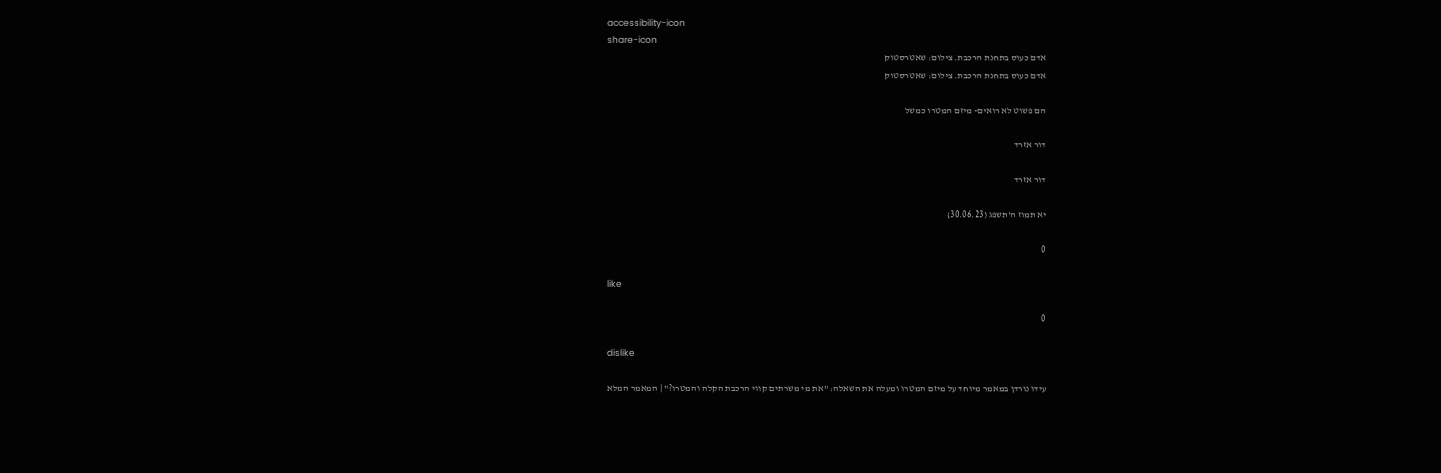accessibility-icon
share-icon
אדם כעוס בתחנת הרכבת. צילום: שאטרסטוק
אדם כעוס בתחנת הרכבת. צילום: שאטרסטוק

הם פשוט לא רואים- מיזם המטרו כמשל

דור אזרד

דור אזרד

יא תמוז ה'תשפג (30.06.23)

0

like

0

dislike

עידו נורדן במאמר מיוחד על מיזם המטרו ומעלה את השאלה: "את מי משרתים קווי הרכבת הקלה והמטרו?" | המאמר המלא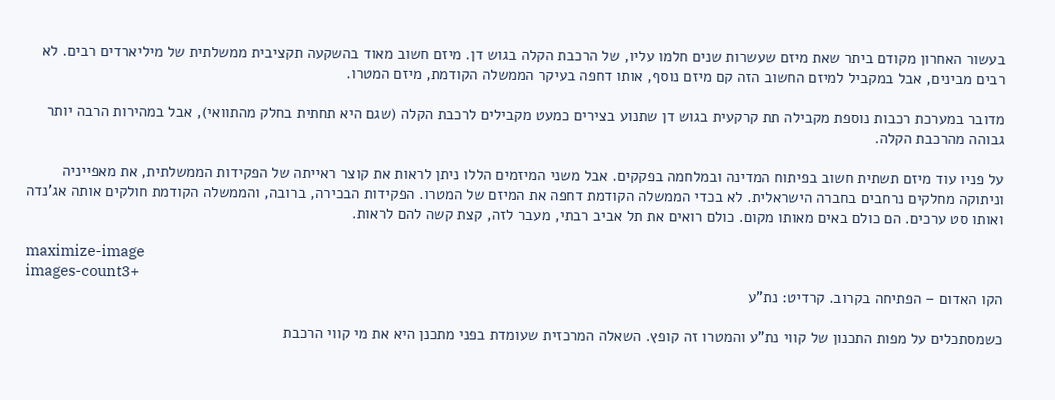בעשור האחרון מקודם ביתר שאת מיזם שעשרות שנים חלמו עליו, של הרכבת הקלה בגוש דן. מיזם חשוב מאוד בהשקעה תקציבית ממשלתית של מיליארדים רבים. לא רבים מבינים, אבל במקביל למיזם החשוב הזה קם מיזם נוסף, אותו דחפה בעיקר הממשלה הקודמת, מיזם המטרו.

מדובר במערכת רכבות נוספת מקבילה תת קרקעית בגוש דן שתנוע בצירים כמעט מקבילים לרכבת הקלה (שגם היא תחתית בחלק מהתוואי), אבל במהירות הרבה יותר גבוהה מהרכבת הקלה.

על פניו עוד מיזם תשתית חשוב בפיתוח המדינה ובמלחמה בפקקים. אבל משני המיזמים הללו ניתן לראות את קוצר ראייתה של הפקידות הממשלתית, את מאפייניה וניתוקה מחלקים נרחבים בחברה הישראלית. לא בכדי הממשלה הקודמת דחפה את המיזם של המטרו. הפקידות הבכירה, ברובה, והממשלה הקודמת חולקים אותה אג'נדה ואותו סט ערכים. הם כולם באים מאותו מקום. כולם רואים את תל אביב רבתי, מעבר לזה, קצת קשה להם לראות.

maximize-image
images-count3+
הקו האדום – הפתיחה בקרוב. קרדיט: נת"ע

כשמסתכלים על מפות התכנון של קווי נת"ע והמטרו זה קופץ. השאלה המרכזית שעומדת בפני מתכנן היא את מי קווי הרכבת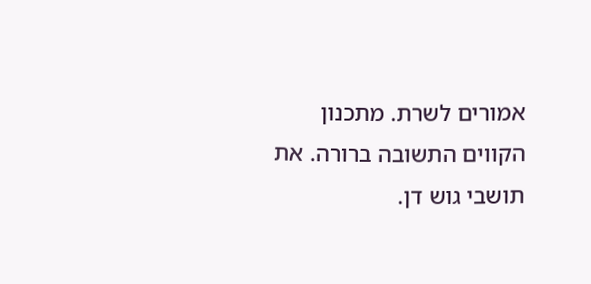אמורים לשרת. מתכנון הקווים התשובה ברורה. את תושבי גוש דן.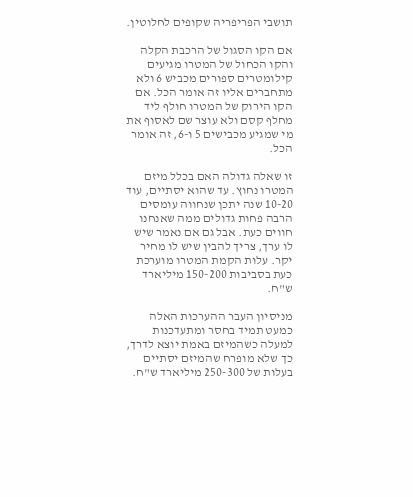תושבי הפריפריה שקופים לחלוטין.

אם הקו הסגול של הרכבת הקלה והקו הכחול של המטרו מגיעים קילומטרים ספורים מכביש 6 ולא מתחברים אליו זה אומר הכל. אם הקו הירוק של המטרו חולף ליד מחלף קסם ולא עוצר שם לאסוף את מי שמגיע מכבישים 5 ו-6, זה אומר הכל.

זו שאלה גדולה האם בכלל מיזם המטרו נחוץ. עד שהוא יסתיים, עוד 10-20 שנה יתכן שנחווה עומסים הרבה פחות גדולים ממה שאנחנו חווים כעת. אבל גם אם נאמר שיש לו ערך, צריך להבין שיש לו מחיר יקר. עלות הקמת המטרו מוערכת כעת בסביבות 150-200 מיליארד ש"ח.

מניסיון העבר ההערכות האלה כמעט תמיד בחסר ומתעדכנות למעלה כשהמיזם באמת יוצא לדרך, כך שלא מופרח שהמיזם יסתיים בעלות של 250-300 מיליארד ש"ח.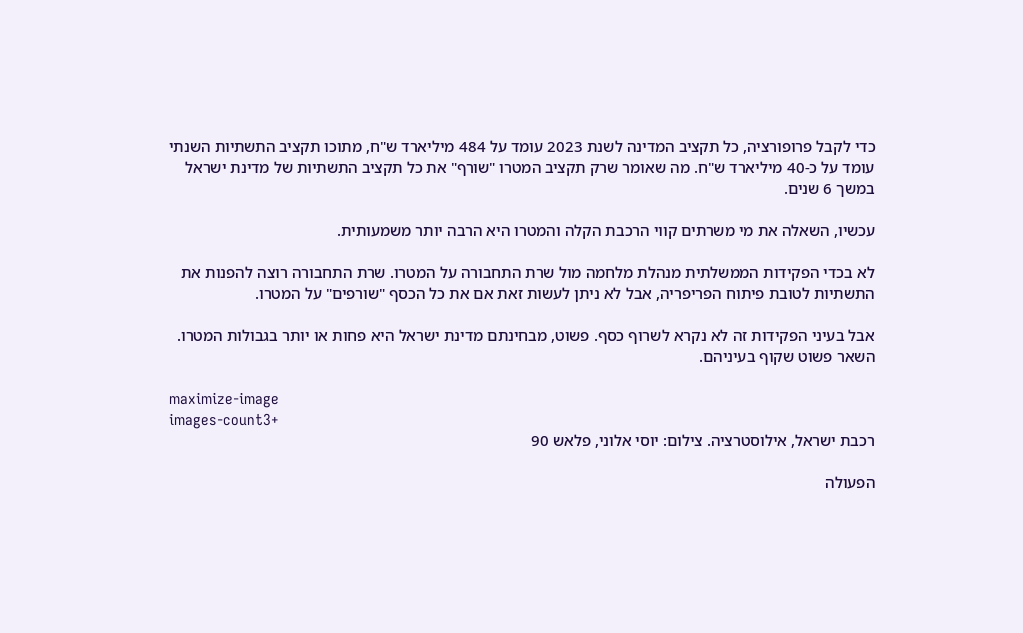כדי לקבל פרופורציה, כל תקציב המדינה לשנת 2023 עומד על 484 מיליארד ש"ח, מתוכו תקציב התשתיות השנתי עומד על כ-40 מיליארד ש"ח. מה שאומר שרק תקציב המטרו "שורף" את כל תקציב התשתיות של מדינת ישראל במשך 6 שנים.

עכשיו, השאלה את מי משרתים קווי הרכבת הקלה והמטרו היא הרבה יותר משמעותית.

לא בכדי הפקידות הממשלתית מנהלת מלחמה מול שרת התחבורה על המטרו. שרת התחבורה רוצה להפנות את התשתיות לטובת פיתוח הפריפריה, אבל לא ניתן לעשות זאת אם את כל הכסף "שורפים" על המטרו.

אבל בעיני הפקידות זה לא נקרא לשרוף כסף. פשוט, מבחינתם מדינת ישראל היא פחות או יותר בגבולות המטרו. השאר פשוט שקוף בעיניהם.

maximize-image
images-count3+
רכבת ישראל, אילוסטרציה. צילום: יוסי אלוני, פלאש 90

הפעולה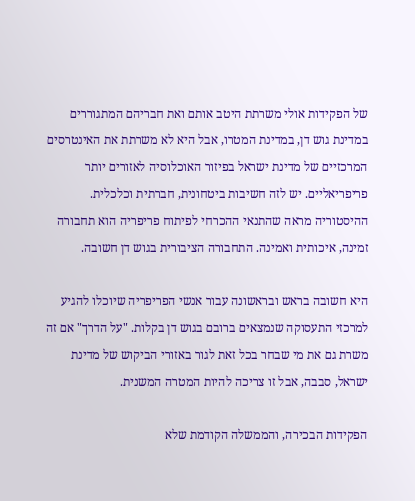של הפקידות אולי משרתת היטב אותם ואת חבריהם המתגוררים במדינת גוש דן, במדינת המטרו, אבל היא לא משרתת את האינטרסים המרכזיים של מדינת ישראל בפיזור האוכלוסיה לאזורים יותר פריפריאליים. יש לזה חשיבות ביטחונית, חברתית וכלכלית. ההיסטוריה מראה שהתנאי ההכרחי לפיתוח פריפריה הוא תחבורה זמינה, איכותית ואמינה. התחבורה הציבורית בגוש דן חשובה.

היא חשובה בראש ובראשונה עבור אנשי הפריפריה שיוכלו להגיע למרכזי התעסוקה שנמצאים ברובם בגוש דן בקלות. "על הדרך" אם זה משרת גם את מי שבחר בכל זאת לגור באזורי הביקוש של מדינת ישראל, סבבה, אבל זו צריכה להיות המטרה המשנית.

הפקידות הבכירה, והממשלה הקודמת שלא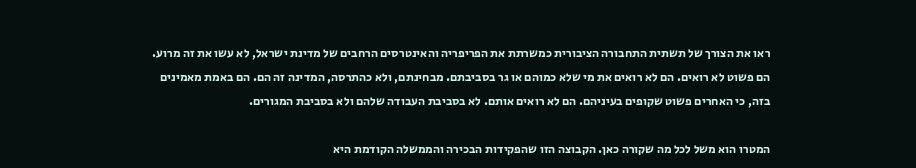ראו את הצורך של תשתית התחבורה הציבורית כמשרתת את הפריפריה והאינטרסים הרחבים של מדינת ישראל, לא עשו את זה מרוע. הם פשוט לא רואים. הם לא רואים את מי שלא כמוהם או גר בסביבתם. מבחינתם, ולא כהתרסה, המדינה זה הם. הם באמת מאמינים בזה, כי האחרים פשוט שקופים בעיניהם. הם לא רואים אותם. לא בסביבת העבודה שלהם ולא בסביבת המגורים.

המטרו הוא משל לכל מה שקורה כאן. הקבוצה הזו שהפקידות הבכירה והממשלה הקודמת היא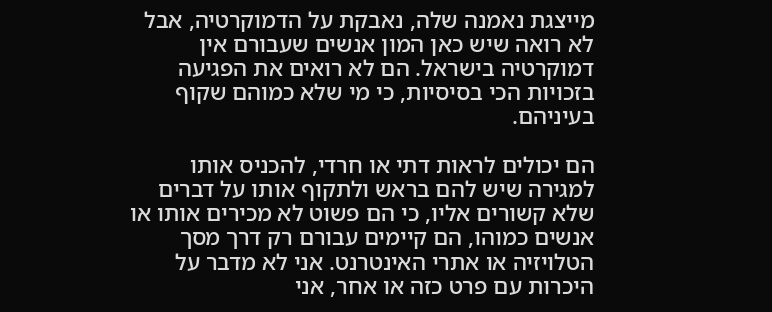מייצגת נאמנה שלה, נאבקת על הדמוקרטיה, אבל לא רואה שיש כאן המון אנשים שעבורם אין דמוקרטיה בישראל. הם לא רואים את הפגיעה בזכויות הכי בסיסיות, כי מי שלא כמוהם שקוף בעיניהם.

הם יכולים לראות דתי או חרדי, להכניס אותו למגירה שיש להם בראש ולתקוף אותו על דברים שלא קשורים אליו, כי הם פשוט לא מכירים אותו או אנשים כמוהו, הם קיימים עבורם רק דרך מסך הטלויזיה או אתרי האינטרנט. אני לא מדבר על היכרות עם פרט כזה או אחר, אני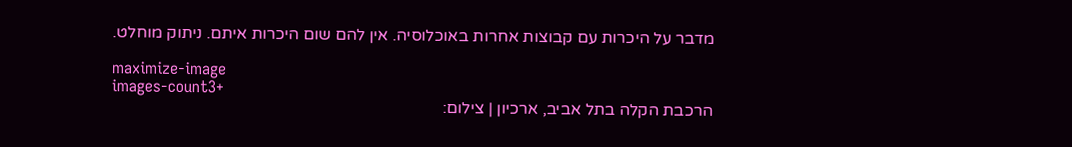מדבר על היכרות עם קבוצות אחרות באוכלוסיה. אין להם שום היכרות איתם. ניתוק מוחלט.

maximize-image
images-count3+
הרכבת הקלה בתל אביב, ארכיון | צילום: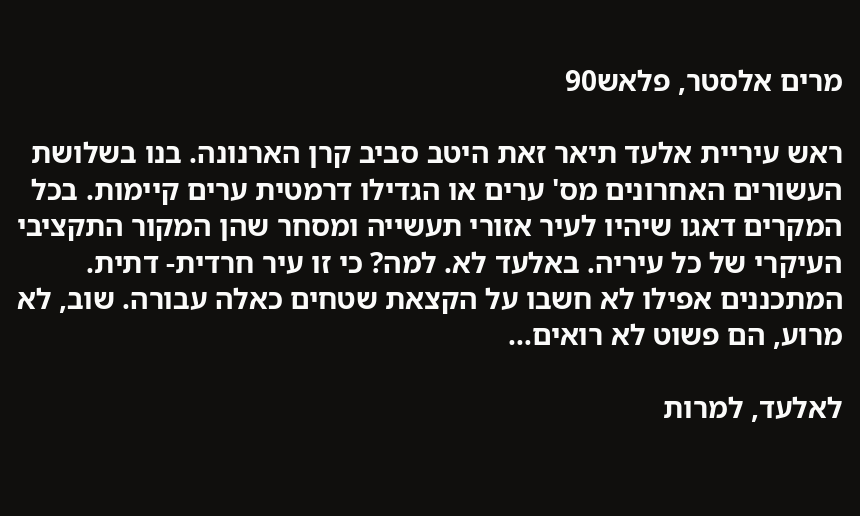מרים אלסטר, פלאש90

ראש עיריית אלעד תיאר זאת היטב סביב קרן הארנונה. בנו בשלושת העשורים האחרונים מס' ערים או הגדילו דרמטית ערים קיימות. בכל המקרים דאגו שיהיו לעיר אזורי תעשייה ומסחר שהן המקור התקציבי העיקרי של כל עיריה. באלעד לא. למה? כי זו עיר חרדית- דתית. המתכננים אפילו לא חשבו על הקצאת שטחים כאלה עבורה. שוב, לא מרוע, הם פשוט לא רואים…

לאלעד, למרות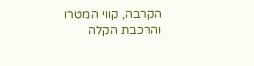הקרבה, קווי המטרו והרכבת הקלה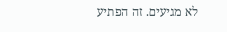לא מגיעים. זה הפתיע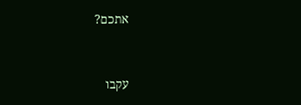אתכם?



עקבו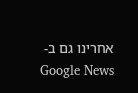אחרינו גם ב-Google News